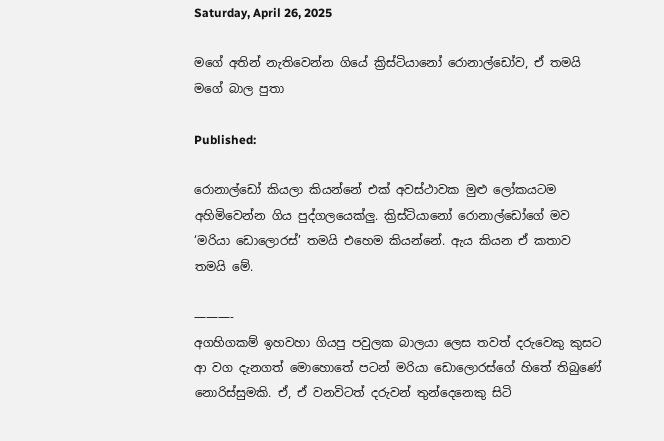Saturday, April 26, 2025

මගේ අතින් නැතිවෙන්න ගියේ ක්‍රිස්ටියානෝ රොනාල්ඩෝව, ඒ තමයි මගේ බාල පුතා

Published:

රොනාල්ඩෝ කියලා කියන්නේ එක් අවස්ථාවක මුළු ලෝකයටම අහිමිවෙන්න ගිය පුද්ගලයෙක්ලු. ක්‍රිස්ටියානෝ රොනාල්ඩෝගේ මව ‘මරියා ඩොලොරස්’ තමයි එහෙම කියන්නේ. ඇය කියන ඒ කතාව තමයි මේ.

———-
අගහිගකම් ඉහවහා ගියපු පවුලක බාලයා ලෙස තවත් දරුවෙකු කුසට ආ වග දැනගත් මොහොතේ පටන් මරියා ඩොලොරස්ගේ හිතේ තිබුණේ නොරිස්සුමකි. ඒ, ඒ වනවිටත් දරුවන් තුන්දෙනෙකු සිටි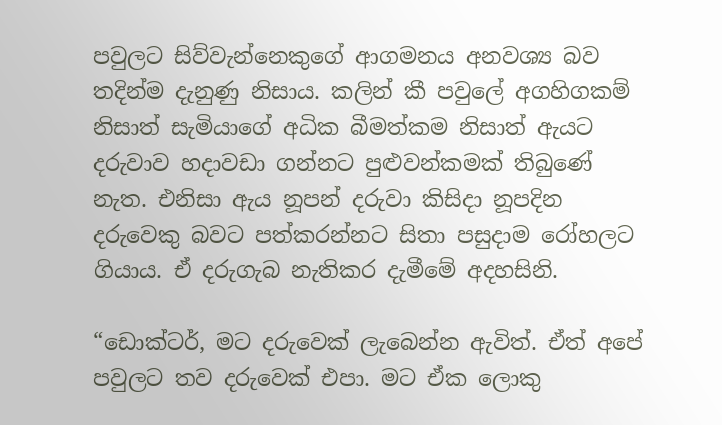පවුලට සිව්වැන්නෙකුගේ ආගමනය අනවශ්‍ය බව තදින්ම දැනුණු නිසාය. කලින් කී පවුලේ අගහිගකම් නිසාත් සැමියාගේ අධික බීමත්කම නිසාත් ඇයට දරුවාව හදාවඩා ගන්නට පුළුවන්කමක් තිබුණේ නැත. එනිසා ඇය නූපන් දරුවා කිසිදා නූපදින දරුවෙකු බවට පත්කරන්නට සිතා පසුදාම රෝහලට ගියාය. ඒ දරුගැබ නැතිකර දැමීමේ අදහසිනි.

“ඩොක්ටර්, මට දරුවෙක් ලැබෙන්න ඇවිත්. ඒත් අපේ පවුලට තව දරුවෙක් එපා. මට ඒක ලොකු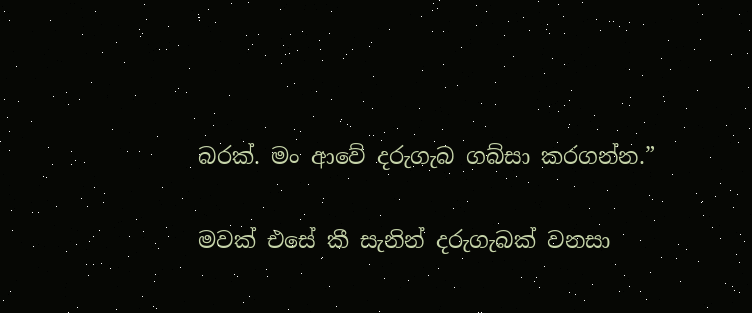බරක්. මං ආවේ දරුගැබ ගබ්සා කරගන්න.”

මවක් එසේ කී සැනින් දරුගැබක් වනසා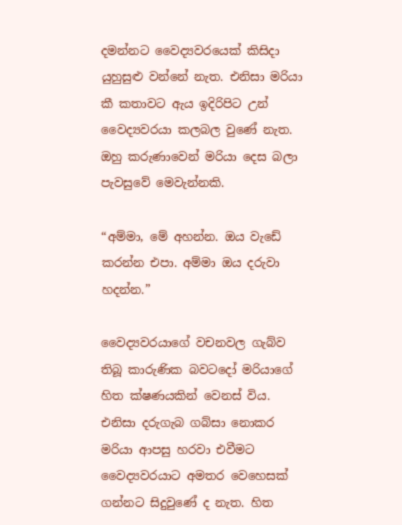දමන්නට වෛද්‍යවරයෙක් කිසිදා යුහුසුළු වන්නේ නැත. එනිසා මරියා කී කතාවට ඇය ඉදිරිපිට උන් වෛද්‍යවරයා කලබල වුණේ නැත. ඔහු කරුණාවෙන් මරියා දෙස බලා පැවසුවේ මෙවැන්නකි.

“අම්මා, මේ අහන්න. ඔය වැඩේ කරන්න එපා. අම්මා ඔය දරුවා හදන්න.”

වෛද්‍යවරයාගේ වචනවල ගැබ්ව තිබූ කාරුණික බවටදෝ මරියාගේ හිත ක්ෂණයකින් වෙනස් විය. එනිසා දරුගැබ ගබ්සා නොකර මරියා ආපසු හරවා එවීමට වෛද්‍යවරයාට අමතර වෙහෙසක් ගන්නට සිදුවුණේ ද නැත. හිත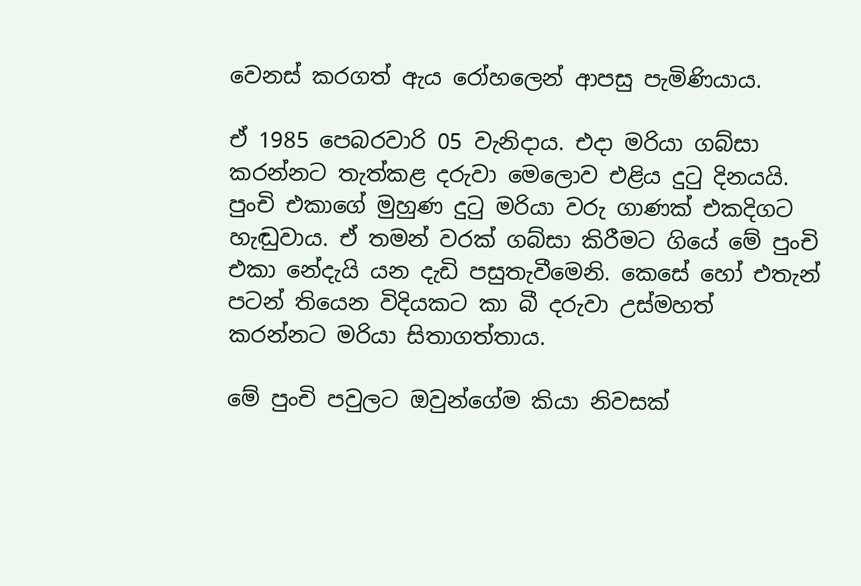වෙනස් කරගත් ඇය රෝහලෙන් ආපසු පැමිණියාය.

ඒ 1985 පෙබරවාරි 05 වැනිදාය. එදා මරියා ගබ්සා කරන්නට තැත්කළ දරුවා මෙලොව එළිය දුටු දිනයයි. පුංචි එකාගේ මුහුණ දුටු මරියා වරු ගාණක් එකදිගට හැඬුවාය. ඒ තමන් වරක් ගබ්සා කිරීමට ගියේ මේ පුංචි එකා නේදැයි යන දැඩි පසුතැවීමෙනි. කෙසේ හෝ එතැන් පටන් තියෙන විදියකට කා බී දරුවා උස්මහත් කරන්නට මරියා සිතාගත්තාය.

මේ පුංචි පවුලට ඔවුන්ගේම කියා නිවසක්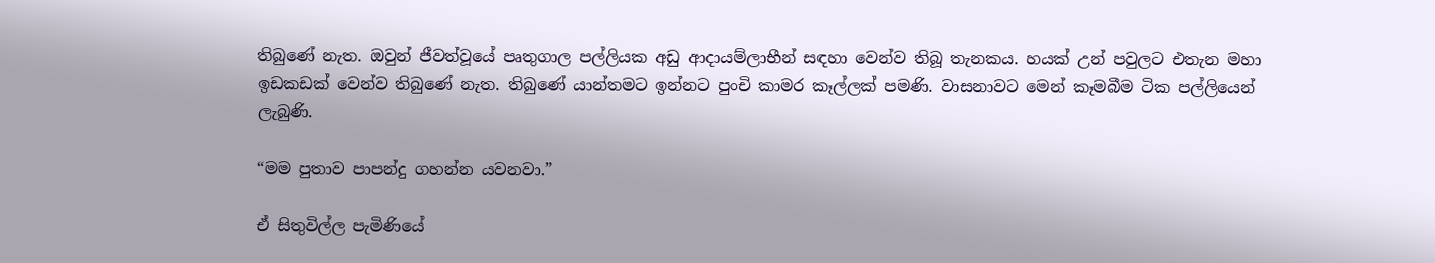තිබුණේ නැත. ඔවුන් ජීවත්වූයේ පෘතුගාල පල්ලියක අඩු ආදායම්ලාභීන් සඳහා වෙන්ව තිබූ තැනකය. හයක් උන් පවුලට එතැන මහා ඉඩකඩක් වෙන්ව තිබුණේ නැත. තිබුණේ යාන්තමට ඉන්නට පුංචි කාමර කෑල්ලක් පමණි. වාසනාවට මෙන් කෑමබීම ටික පල්ලියෙන් ලැබුණි.

“මම පුතාව පාපන්දු ගහන්න යවනවා.”

ඒ සිතුවිල්ල පැමිණියේ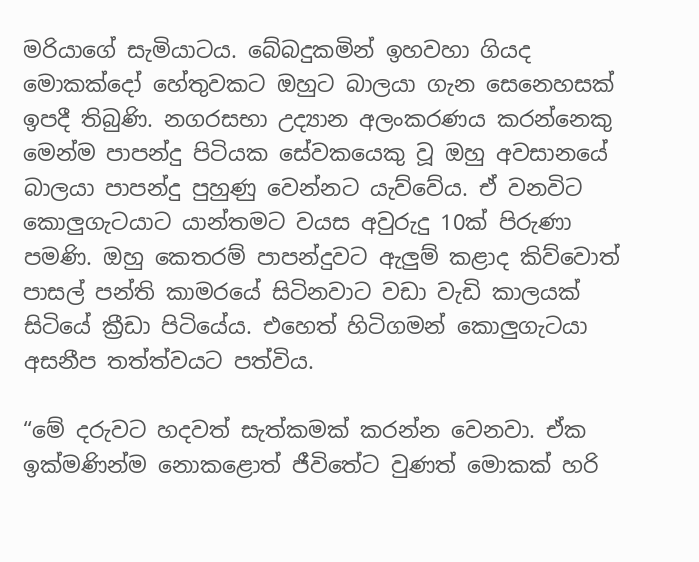මරියාගේ සැමියාටය. බේබදුකමින් ඉහවහා ගියද මොකක්දෝ හේතුවකට ඔහුට බාලයා ගැන සෙනෙහසක් ඉපදී තිබුණි. නගරසභා උද්‍යාන අලංකරණය කරන්නෙකු මෙන්ම පාපන්දු පිටියක සේවකයෙකු වූ ඔහු අවසානයේ බාලයා පාපන්දු පුහුණු වෙන්නට යැව්වේය. ඒ වනවිට කොලුගැටයාට යාන්තමට වයස අවුරුදු 10ක් පිරුණා පමණි. ඔහු කෙතරම් පාපන්දුවට ඇලුම් කළාද කිව්වොත් පාසල් පන්ති කාමරයේ සිටිනවාට වඩා වැඩි කාලයක් සිටියේ ක්‍රීඩා පිටියේය. එහෙත් හිටිගමන් කොලුගැටයා අසනීප තත්ත්වයට පත්විය.

“මේ දරුවට හදවත් සැත්කමක් කරන්න වෙනවා. ඒක ඉක්මණින්ම නොකළොත් ජීවිතේට වුණත් මොකක් හරි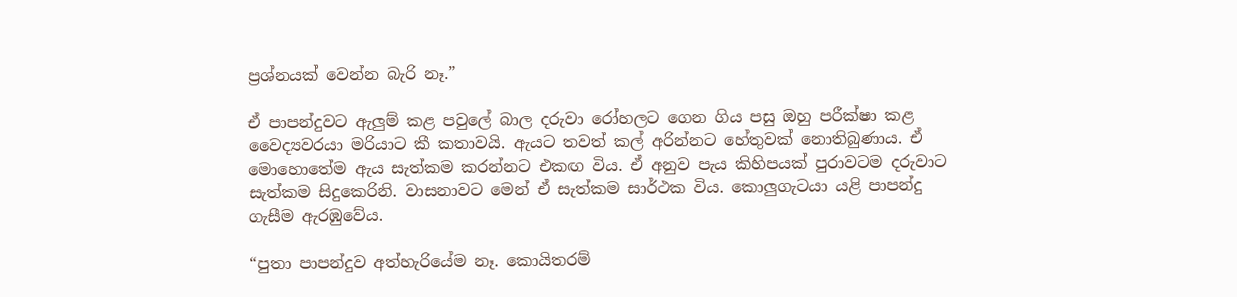ප්‍රශ්නයක් වෙන්න බැරි නෑ.”

ඒ පාපන්දුවට ඇලුම් කළ පවුලේ බාල දරුවා රෝහලට ගෙන ගිය පසු ඔහු පරීක්ෂා කළ වෛද්‍යවරයා මරියාට කී කතාවයි. ඇයට තවත් කල් අරින්නට හේතුවක් නොතිබුණාය. ඒ මොහොතේම ඇය සැත්කම කරන්නට එකඟ විය. ඒ අනුව පැය කිහිපයක් පුරාවටම දරුවාට සැත්කම සිදුකෙරිනි. වාසනාවට මෙන් ඒ සැත්කම සාර්ථක විය. කොලුගැටයා යළි පාපන්දු ගැසීම ඇරඹුවේය.

“පුතා පාපන්දුව අත්හැරියේම නෑ. කොයිතරම්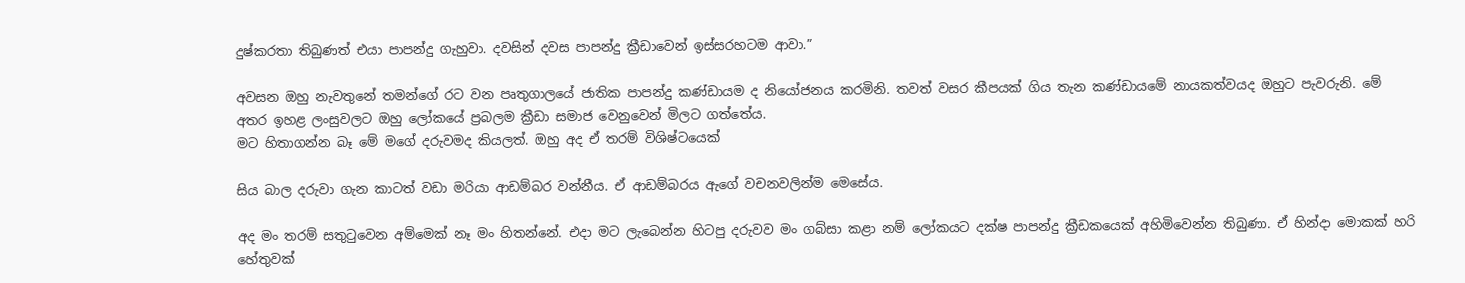දුෂ්කරතා තිබුණත් එයා පාපන්දු ගැහුවා. දවසින් දවස පාපන්දු ක්‍රීඩාවෙන් ඉස්සරහටම ආවා.”

අවසන ඔහු නැවතුනේ තමන්ගේ රට වන පෘතුගාලයේ ජාතික පාපන්දු කණ්ඩායම ද නියෝජනය කරමිනි. තවත් වසර කීපයක් ගිය තැන කණ්ඩායමේ නායකත්වයද ඔහුට පැවරුනි. මේ අතර ඉහළ ලංසුවලට ඔහු ලෝකයේ ප්‍රබලම ක්‍රීඩා සමාජ වෙනුවෙන් මිලට ගත්තේය.
මට හිතාගන්න බෑ මේ මගේ දරුවමද කියලත්. ඔහු අද ඒ තරම් විශිෂ්ටයෙක්

සිය බාල දරුවා ගැන කාටත් වඩා මරියා ආඩම්බර වන්නීය. ඒ ආඩම්බරය ඇගේ වචනවලින්ම මෙසේය.

අද මං තරම් සතුටුවෙන අම්මෙක් නෑ මං හිතන්නේ. එදා මට ලැබෙන්න හිටපු දරුවව මං ගබ්සා කළා නම් ලෝකයට දක්ෂ පාපන්දු ක්‍රීඩකයෙක් අහිමිවෙන්න තිබුණා. ඒ හින්දා මොකක් හරි හේතුවක්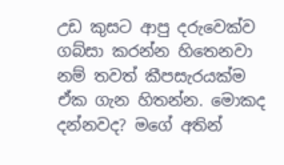උඩ කුසට ආපු දරුවෙක්ව ගබ්සා කරන්න හිතෙනවා නම් තවත් කීපසැරයක්ම ඒක ගැන හිතන්න. මොකද දන්නවද? මගේ අතින්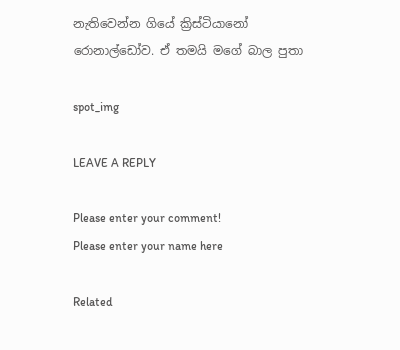නැතිවෙන්න ගියේ ක්‍රිස්ටියානෝ රොනාල්ඩෝව. ඒ තමයි මගේ බාල පුතා

spot_img

LEAVE A REPLY

Please enter your comment!
Please enter your name here

Related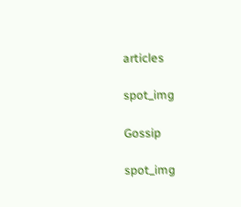articles

spot_img

Gossip

spot_img